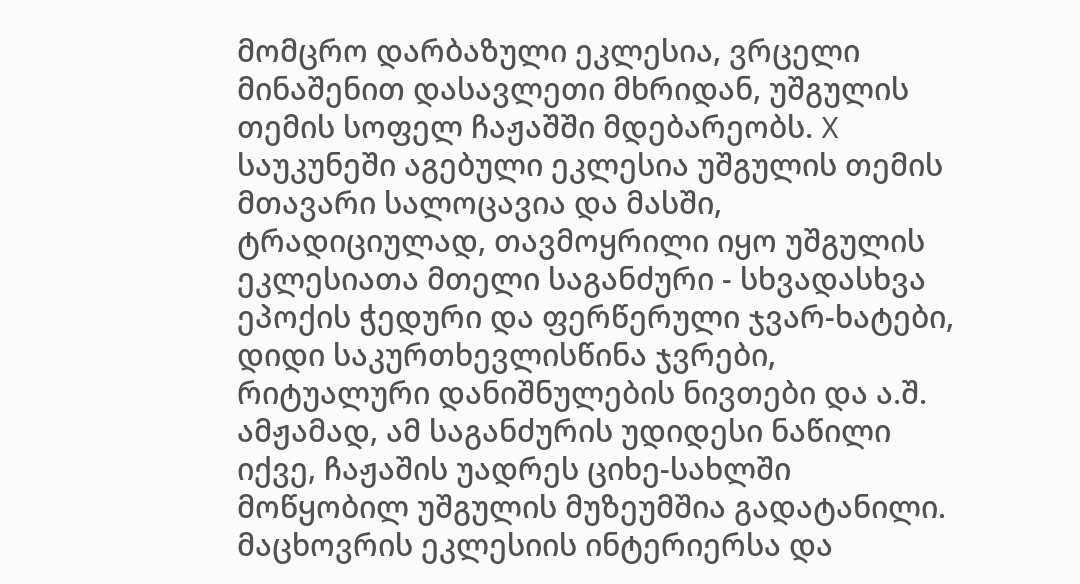მომცრო დარბაზული ეკლესია, ვრცელი მინაშენით დასავლეთი მხრიდან, უშგულის თემის სოფელ ჩაჟაშში მდებარეობს. X საუკუნეში აგებული ეკლესია უშგულის თემის მთავარი სალოცავია და მასში, ტრადიციულად, თავმოყრილი იყო უშგულის ეკლესიათა მთელი საგანძური - სხვადასხვა ეპოქის ჭედური და ფერწერული ჯვარ-ხატები, დიდი საკურთხევლისწინა ჯვრები, რიტუალური დანიშნულების ნივთები და ა.შ. ამჟამად, ამ საგანძურის უდიდესი ნაწილი იქვე, ჩაჟაშის უადრეს ციხე-სახლში მოწყობილ უშგულის მუზეუმშია გადატანილი. მაცხოვრის ეკლესიის ინტერიერსა და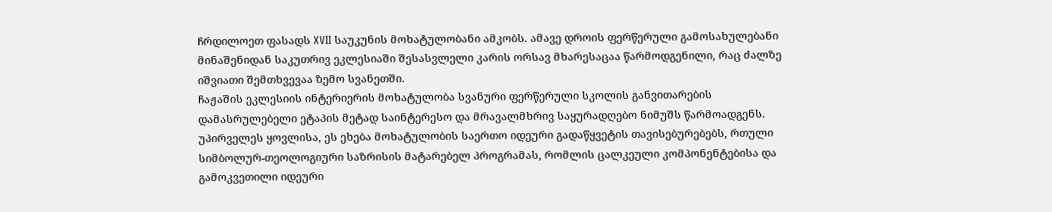ჩრდილოეთ ფასადს XVII საუკუნის მოხატულობანი ამკობს. ამავე დროის ფერწერული გამოსახულებანი მინაშენიდან საკუთრივ ეკლესიაში შესასვლელი კარის ორსავ მხარესაცაა წარმოდგენილი, რაც ძალზე იშვიათი შემთხვევაა ზემო სვანეთში.
ჩაჟაშის ეკლესიის ინტერიერის მოხატულობა სვანური ფერწერული სკოლის განვითარების დამასრულებელი ეტაპის მეტად საინტერესო და მრავალმხრივ საყურადღებო ნიმუშს წარმოადგენს. უპირველეს ყოვლისა, ეს ეხება მოხატულობის საერთო იდეური გადაწყვეტის თავისებურებებს, რთული სიმბოლურ-თეოლოგიური საზრისის მატარებელ პროგრამას, რომლის ცალკეული კომპონენტებისა და გამოკვეთილი იდეური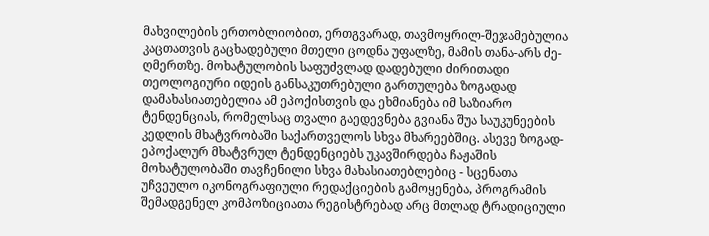მახვილების ერთობლიობით, ერთგვარად, თავმოყრილ-შეჯამებულია კაცთათვის გაცხადებული მთელი ცოდნა უფალზე, მამის თანა-არს ძე-ღმერთზე. მოხატულობის საფუძვლად დადებული ძირითადი თეოლოგიური იდეის განსაკუთრებული გართულება ზოგადად დამახასიათებელია ამ ეპოქისთვის და ეხმიანება იმ საზიარო ტენდენციას, რომელსაც თვალი გაედევნება გვიანა შუა საუკუნეების კედლის მხატვრობაში საქართველოს სხვა მხარეებშიც. ასევე ზოგად-ეპოქალურ მხატვრულ ტენდენციებს უკავშირდება ჩაჟაშის მოხატულობაში თავჩენილი სხვა მახასიათებლებიც - სცენათა უჩვეულო იკონოგრაფიული რედაქციების გამოყენება, პროგრამის შემადგენელ კომპოზიციათა რეგისტრებად არც მთლად ტრადიციული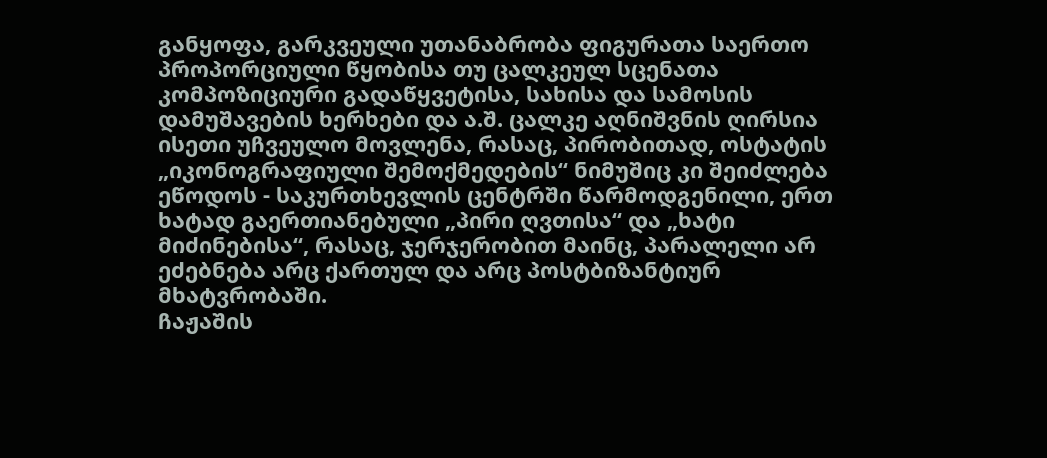განყოფა, გარკვეული უთანაბრობა ფიგურათა საერთო პროპორციული წყობისა თუ ცალკეულ სცენათა კომპოზიციური გადაწყვეტისა, სახისა და სამოსის დამუშავების ხერხები და ა.შ. ცალკე აღნიშვნის ღირსია ისეთი უჩვეულო მოვლენა, რასაც, პირობითად, ოსტატის „იკონოგრაფიული შემოქმედების“ ნიმუშიც კი შეიძლება ეწოდოს - საკურთხევლის ცენტრში წარმოდგენილი, ერთ ხატად გაერთიანებული „პირი ღვთისა“ და „ხატი მიძინებისა“, რასაც, ჯერჯერობით მაინც, პარალელი არ ეძებნება არც ქართულ და არც პოსტბიზანტიურ მხატვრობაში.
ჩაჟაშის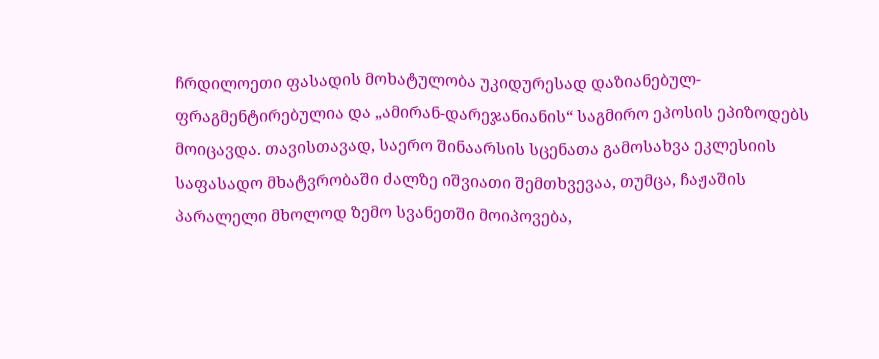ჩრდილოეთი ფასადის მოხატულობა უკიდურესად დაზიანებულ-ფრაგმენტირებულია და „ამირან-დარეჯანიანის“ საგმირო ეპოსის ეპიზოდებს მოიცავდა. თავისთავად, საერო შინაარსის სცენათა გამოსახვა ეკლესიის საფასადო მხატვრობაში ძალზე იშვიათი შემთხვევაა, თუმცა, ჩაჟაშის პარალელი მხოლოდ ზემო სვანეთში მოიპოვება,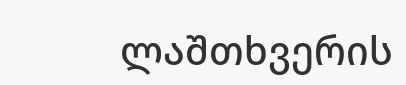ლაშთხვერის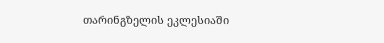თარინგზელის ეკლესიაში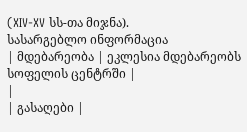(XIV-XV სს-თა მიჯნა).
სასარგებლო ინფორმაცია
| მდებარეობა | ეკლესია მდებარეობს სოფელის ცენტრში |
|
| გასაღები |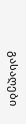გასაღები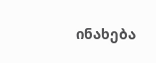ინახება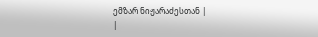ემზარ ნიჟარაძესთან |
|